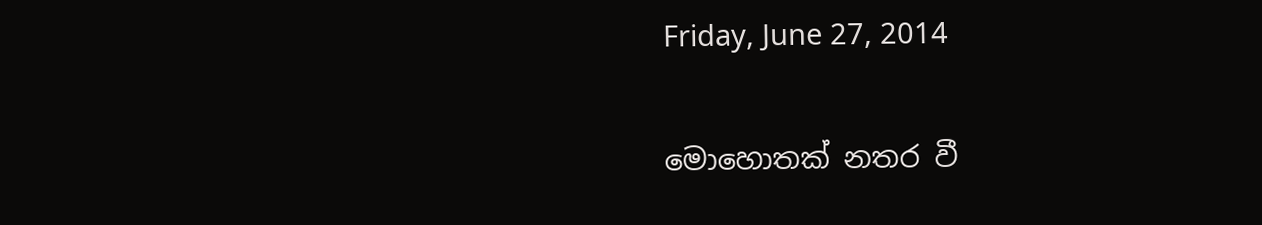Friday, June 27, 2014

මොහොතක් නතර වී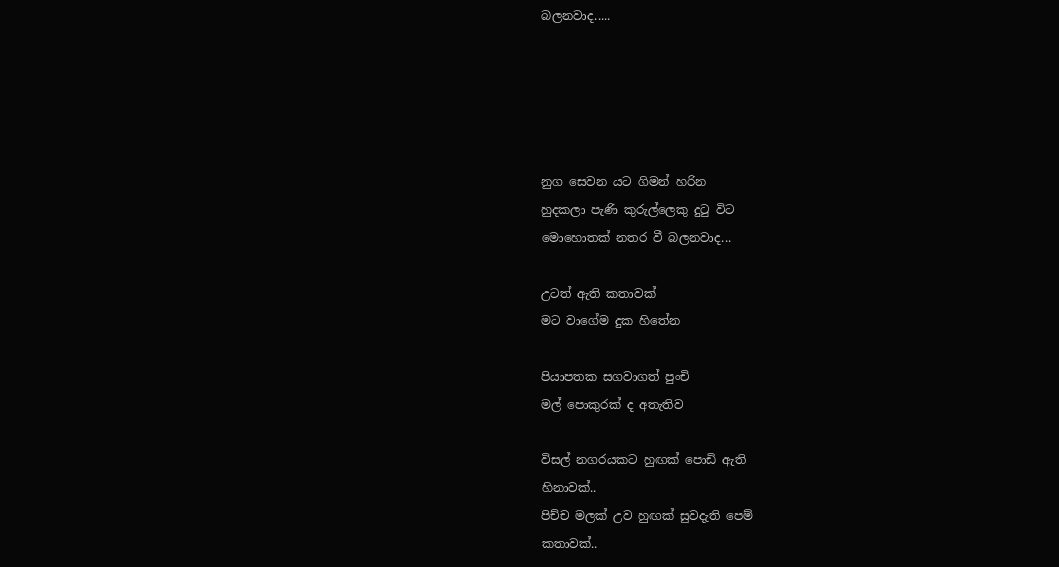බලනවාද.....





නුග සෙවන යට ගිමන් හරින
හුදකලා පැණි කුරුල්ලෙකු දුටු විට
මොහොතක් නතර වී බලනවාද...

උටත් ඇති කතාවක්
මට වාගේම දුක හිතේන

පියාපතක සගවාගත් පුංචි
මල් පොකුරක් ද අතැතිව

විසල් නගරයකට හුඟක් පොඩි ඇති
හිනාවක්..
පිච්ච මලක් උව හුඟක් සුවදැති පෙම්
කතාවක්..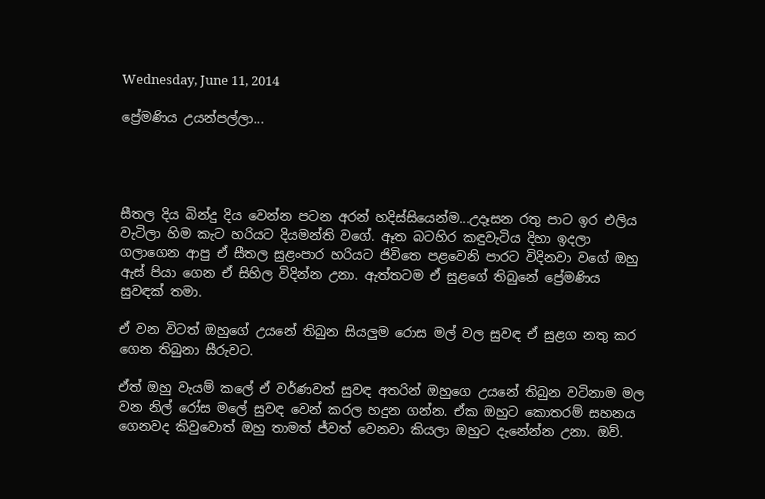Wednesday, June 11, 2014

ප්‍රේමණිය උයන්පල්ලා...




සීතල දිය බින්දු දිය වෙන්න පටන අරන් හදිස්සියෙන්ම...උදෑසන රතු පාට ඉර එලිය වැටිලා හිම කැට හරියට දියමන්ති වගේ. ඈත බටහිර කඳුවැටිය දිහා ඉදලා ගලාගෙන ආපු ඒ සීතල සුළංපාර හරියට ජිවිතෙ පළවෙනි පාරට විදිනවා වගේ ඔහු ඇස් පියා ගෙන ඒ සිහිල විදින්න උනා. ඇත්තටම ඒ සුළගේ තිබුනේ ප්‍රේමණිය සුවඳක් තමා.

ඒ වන විටත් ඔහුගේ උයනේ තිබුන සියලුම රොස මල් වල සුවඳ ඒ සුළග නතු කර ගෙන තිබුනා සීරුවට.

ඒත් ඔහු වැයම් කලේ ඒ වර්ණවත් සුවඳ අතරින් ඔහුගෙ උයනේ තිබුන වටිනාම මල වන නිල් රෝස මලේ සුවඳ වෙන් කරල හදුන ගන්න. ඒක ඔහුට කොතරම් සහනය ගෙනවද කිවුවොත් ඔහු තාමත් ජ්වත් වෙනවා කියලා ඔහුට දැනේන්න උනා. ඔව්.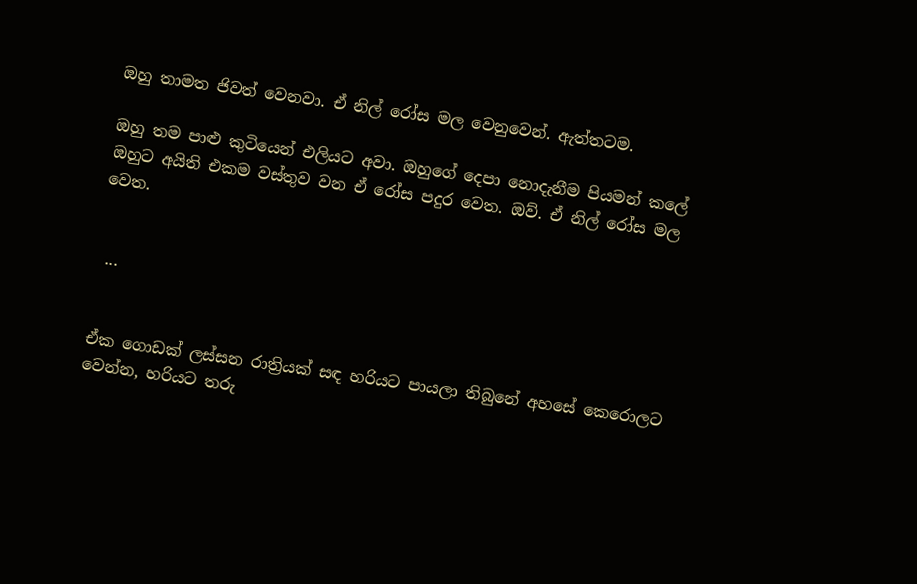ඔහු තාමත ජිවත් වෙනවා. ඒ නිල් රෝස මල වෙනුවෙන්. ඇත්තටම.

ඔහු තම පාළු කුටියෙන් එලියට අවා. ඔහුගේ දෙපා නොදැනීම පියමන් කලේ ඔහුට අයිති එකම වස්තුව වන ඒ රෝස පදුර වෙත. ඔව්. ඒ නිල් රෝස මල වෙත.


 ...


ඒක ගොඩක් ලස්සන රාත්‍රියක් සඳ හරියට පායලා තිබුනේ අහසේ කෙරොලට වෙන්න, හරියට තරු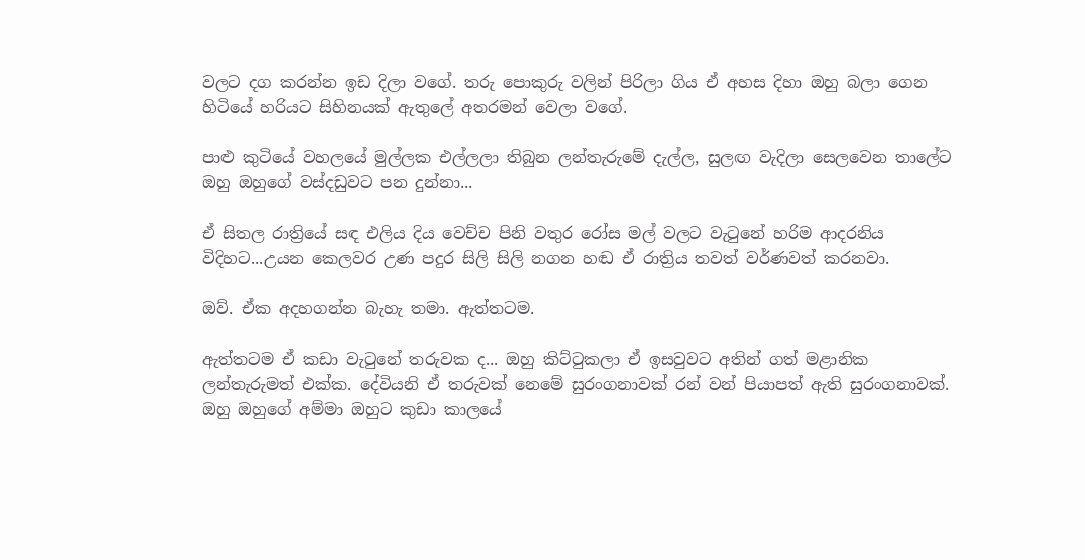වලට දග කරන්න ඉඩ දිලා වගේ. තරු පොකුරු වලින් පිරිලා ගිය ඒ අහස දිහා ඔහු බලා ගෙන හිටියේ හරියට සිහිනයක් ඇතුලේ අතරමන් වෙලා වගේ.

පාළු කුටියේ වහලයේ මුල්ලක එල්ලලා තිබුන ලන්තැරුමේ දැල්ල, සුලඟ වැදිලා සෙලවෙන තාලේට ඔහු ඔහුගේ වස්දඩුවට පන දුන්නා...

ඒ සිතල රාත්‍රියේ සඳ එලිය දිය වෙච්ච පිනි වතුර රෝස මල් වලට වැටුනේ හරිම ආදරනිය විදිහට...උයන කෙලවර උණ පදුර සිලි සිලි නගන හඬ ඒ රාත්‍රිය තවත් වර්ණවත් කරනවා.

ඔව්. ඒක අදහගන්න බැහැ තමා. ඇත්තටම.

ඇත්තටම ඒ කඩා වැටුනේ තරුවක ද... ඔහු කිට්ටුකලා ඒ ඉසවුවට අතින් ගත් මළානික ලන්තැරුමත් එක්ක. දේවියනි ඒ තරුවක් නෙමේ සුරංගනාවක් රන් වන් පියාපත් ඇති සුරංගනාවක්. ඔහු ඔහුගේ අම්මා ඔහුට කුඩා කාලයේ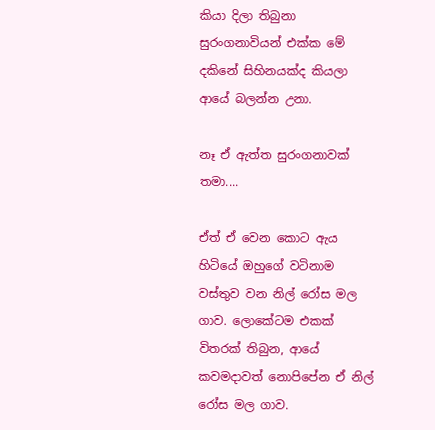කියා දිලා තිබුනා සුරංගනාවියන් එක්ක මේ දකිනේ සිහිනයක්ද කියලා ආයේ බලන්න උනා.

නෑ ඒ ඇත්ත සුරංගනාවක් තමා....

ඒත් ඒ වෙන කොට ඇය හිටියේ ඔහුගේ වටිනාම වස්තුව වන නිල් රෝස මල ගාව. ලොකේටම එකක් විතරක් තිබුන, ආයේ කවමදාවත් නොපිපේන ඒ නිල් රෝස මල ගාව.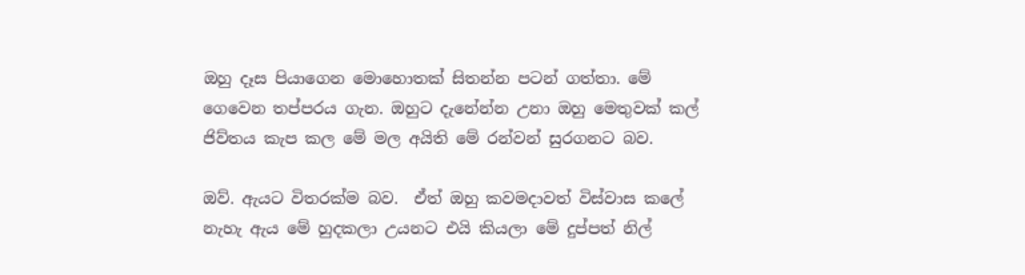ඔහු දෑස පියාගෙන මොහොතක් සිතන්න පටන් ගත්තා. මේ ගෙවෙන තප්පරය ගැන. ඔහුට දැනේන්න උනා ඔහු මෙතුවක් කල් ජිව්තය කැප කල මේ මල අයිති මේ රන්වන් සුරගනට බව.

ඔව්. ඇයට විතරක්ම බව.  ඒත් ඔහු කවමදාවත් විස්වාස කලේ නැහැ ඇය මේ හුදකලා උයනට එයි කියලා මේ දුප්පත් නිල්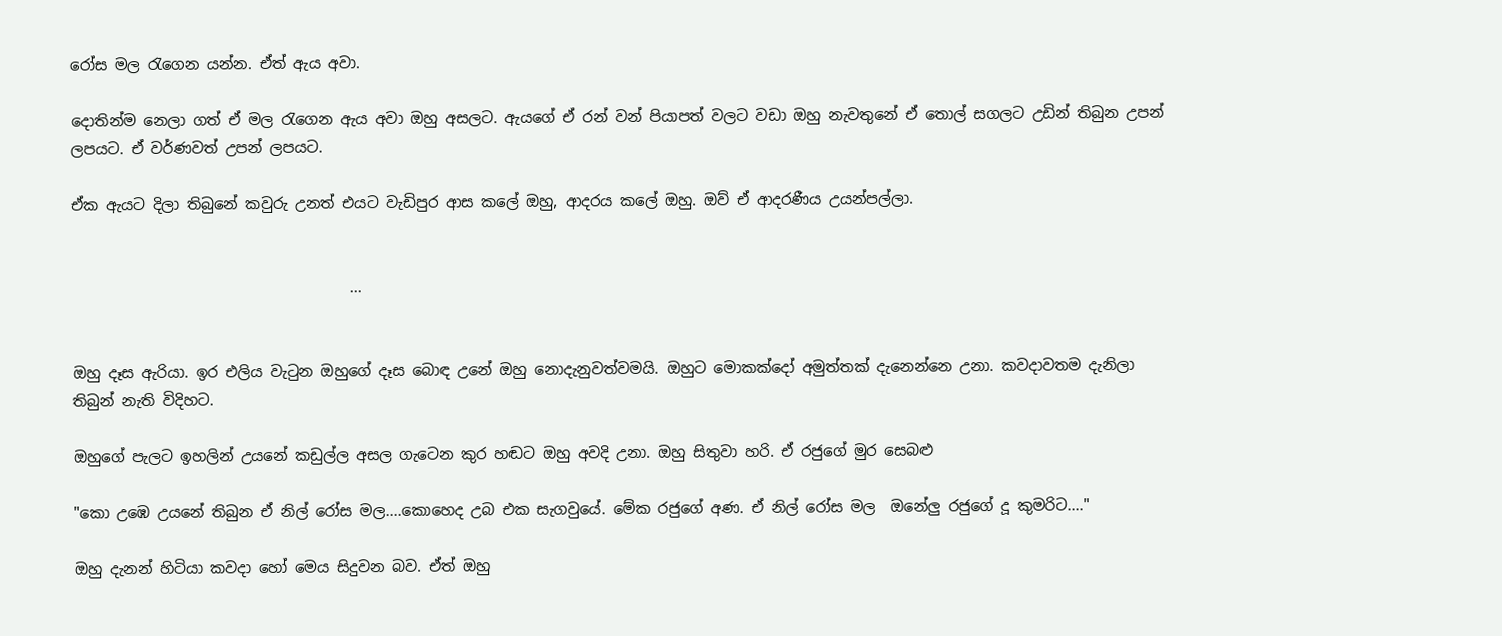රෝස මල රැගෙන යන්න. ඒත් ඇය අවා.

දොතින්ම නෙලා ගත් ඒ මල රැගෙන ඇය අවා ඔහු අසලට. ඇයගේ ඒ රන් වන් පියාපත් වලට වඩා ඔහු නැවතුනේ ඒ තොල් සගලට උඩින් තිබුන උපන් ලපයට. ඒ වර්ණවත් උපන් ලපයට.

ඒක ඇයට දිලා තිබුනේ කවුරු උනත් එයට වැඩිපුර ආස කලේ ඔහු, ආදරය කලේ ඔහු. ඔව් ඒ ආදරණීය උයන්පල්ලා.


                                     ...


ඔහු දෑස ඇරියා. ඉර එලිය වැටුන ඔහුගේ දෑස බොඳ උනේ ඔහු නොදැනුවත්වමයි. ඔහුට මොකක්දෝ අමුත්තක් දැනෙන්නෙ උනා. කවදාවතම දැනිලා තිබුන් නැති විදිහට.

ඔහුගේ පැලට ඉහලින් උයනේ කඩුල්ල අසල ගැටෙන කුර හඬට ඔහු අවදි උනා. ඔහු සිතුවා හරි. ඒ රජුගේ මුර සෙබළු

"කො උඹෙ උයනේ තිබුන ඒ නිල් රෝස මල....කොහෙද උබ එක සැගවුයේ. මේක රජුගේ අණ. ඒ නිල් රෝස මල  ඔනේලු රජුගේ දූ කුමරිට...."

ඔහු දැනන් හිටියා කවදා හෝ මෙය සිදුවන බව. ඒත් ඔහු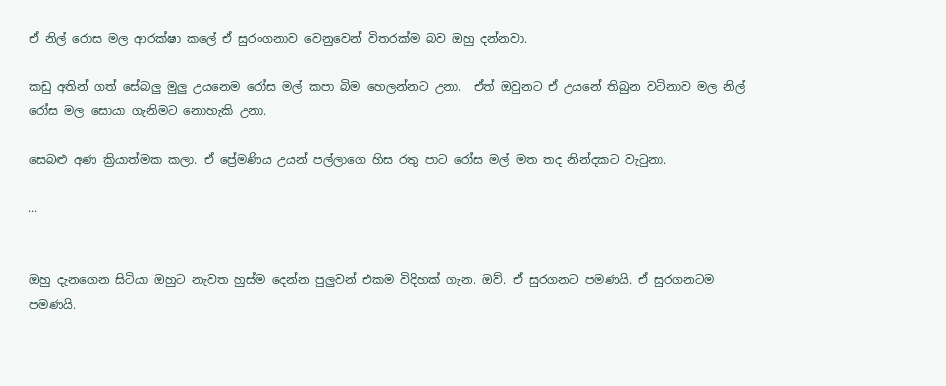ඒ නිල් රොස මල ආරක්ෂා කලේ ඒ සුරංගනාව වෙනුවෙන් විතරක්ම බව ඔහු දන්නවා.

කඩු අතින් ගත් සේබලු මුලු උයනෙම රෝස මල් කපා බිම හෙලන්නට උනා.  ඒත් ඔවුනට ඒ උයනේ තිබුන වටිනාව මල නිල් රෝස මල සොයා ගැනිමට නොහැකි උනා.

සෙබළු අණ ක්‍රියාත්මක කලා. ඒ ප්‍රේමණිය උයන් පල්ලාගෙ හිස රතු පාට රෝස මල් මත තද නින්දකට වැටුනා.

...


ඔහු දැනගෙන සිටියා ඔහුට නැවත හුස්ම දෙන්න පුලුවන් එකම විදිහක් ගැන. ඔව්. ඒ සුරගනට පමණයි. ඒ සුරගනටම පමණයි.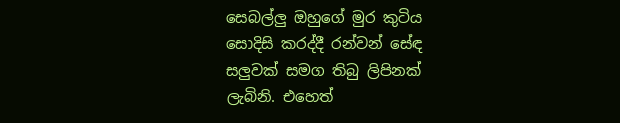සෙබල්ලු ඔහුගේ මුර කුටිය සොදිසි කරද්දී රන්වන් සේඳ සලුවක් සමග තිබු ලිපිනක් ලැබිනි. එහෙත්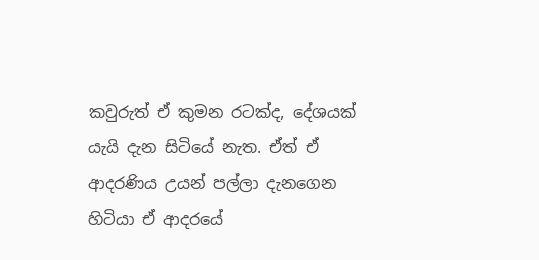කවුරුත් ඒ කුමන රටක්ද, දේශයක් යැයි දැන සිටියේ නැත. ඒත් ඒ ආදරණිය උයන් පල්ලා දැනගෙන හිටියා ඒ ආදරයේ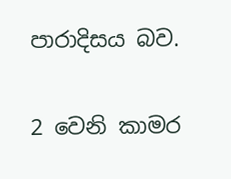පාරාදිසය බව.

2 වෙනි කාමර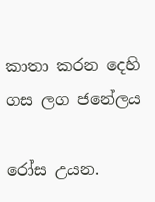කාතා කරන දෙහි ගස ලග ජනේලය

රෝස උයන.